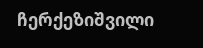ჩერქეზიშვილი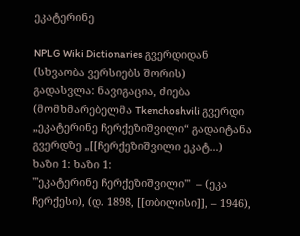ეკატერინე

NPLG Wiki Dictionaries გვერდიდან
(სხვაობა ვერსიებს შორის)
გადასვლა: ნავიგაცია, ძიება
(მომხმარებელმა Tkenchoshvili გვერდი „ეკატერინე ჩერქეზიშვილი“ გადაიტანა გვერდზე „[[ჩერქეზიშვილი ეკატ...)
ხაზი 1: ხაზი 1:
'''ეკატერინე ჩერქეზიშვილი'''  – (ეკა ჩერქესი), (დ. 1898, [[თბილისი]], – 1946),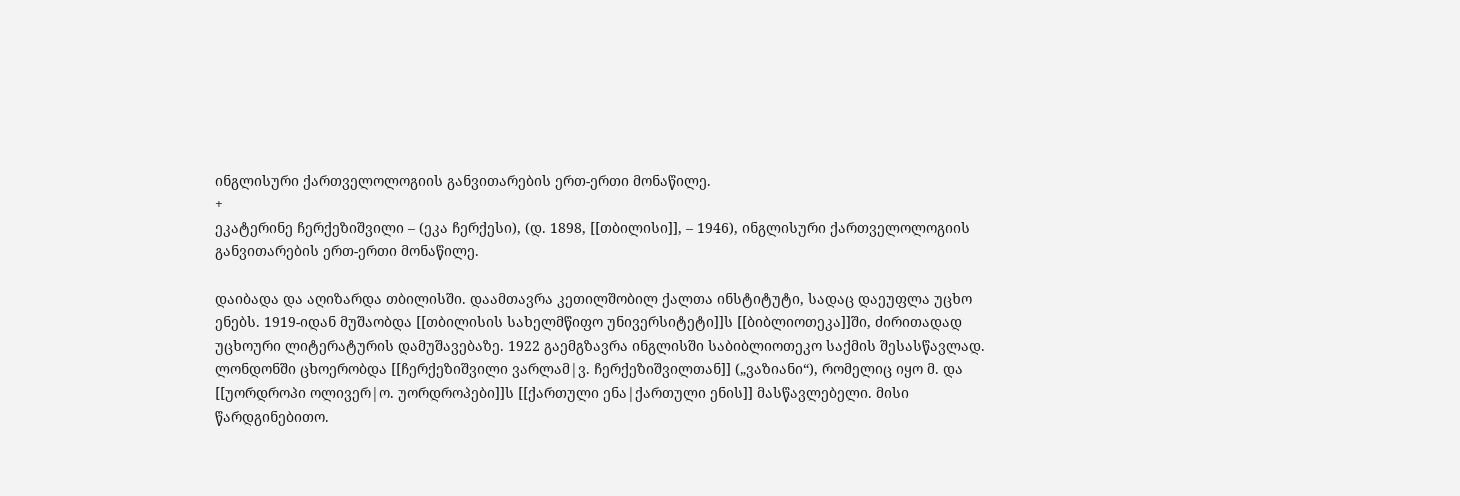ინგლისური ქართველოლოგიის განვითარების ერთ-ერთი მონაწილე.
+
ეკატერინე ჩერქეზიშვილი – (ეკა ჩერქესი), (დ. 1898, [[თბილისი]], – 1946), ინგლისური ქართველოლოგიის განვითარების ერთ-ერთი მონაწილე.

დაიბადა და აღიზარდა თბილისში. დაამთავრა კეთილშობილ ქალთა ინსტიტუტი, სადაც დაეუფლა უცხო ენებს. 1919-იდან მუშაობდა [[თბილისის სახელმწიფო უნივერსიტეტი]]ს [[ბიბლიოთეკა]]ში, ძირითადად უცხოური ლიტერატურის დამუშავებაზე. 1922 გაემგზავრა ინგლისში საბიბლიოთეკო საქმის შესასწავლად. ლონდონში ცხოერობდა [[ჩერქეზიშვილი ვარლამ|ვ. ჩერქეზიშვილთან]] („ვაზიანი“), რომელიც იყო მ. და [[უორდროპი ოლივერ|ო. უორდროპები]]ს [[ქართული ენა|ქართული ენის]] მასწავლებელი. მისი წარდგინებითო.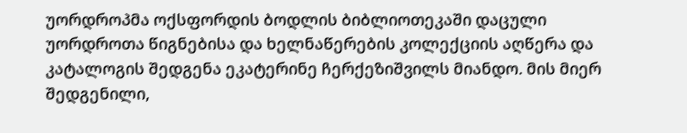უორდროპმა ოქსფორდის ბოდლის ბიბლიოთეკაში დაცული უორდროთა წიგნებისა და ხელნაწერების კოლექციის აღწერა და კატალოგის შედგენა ეკატერინე ჩერქეზიშვილს მიანდო. მის მიერ შედგენილი,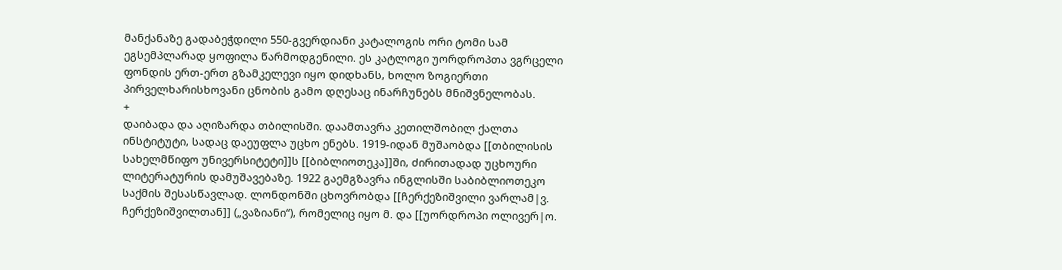მანქანაზე გადაბეჭდილი 550-გვერდიანი კატალოგის ორი ტომი სამ ეგსემპლარად ყოფილა წარმოდგენილი. ეს კატლოგი უორდროპთა ვგრცელი ფონდის ერთ-ერთ გზამკელევი იყო დიდხანს, ხოლო ზოგიერთი პირველხარისხოვანი ცნობის გამო დღესაც ინარჩუნებს მნიშვნელობას.
+
დაიბადა და აღიზარდა თბილისში. დაამთავრა კეთილშობილ ქალთა ინსტიტუტი, სადაც დაეუფლა უცხო ენებს. 1919-იდან მუშაობდა [[თბილისის სახელმწიფო უნივერსიტეტი]]ს [[ბიბლიოთეკა]]ში, ძირითადად უცხოური ლიტერატურის დამუშავებაზე. 1922 გაემგზავრა ინგლისში საბიბლიოთეკო საქმის შესასწავლად. ლონდონში ცხოვრობდა [[ჩერქეზიშვილი ვარლამ|ვ. ჩერქეზიშვილთან]] („ვაზიანი“), რომელიც იყო მ. და [[უორდროპი ოლივერ|ო.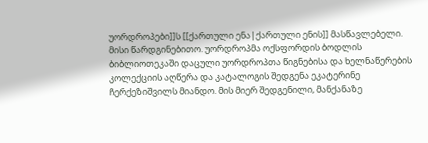უორდროპები]]ს [[ქართული ენა|ქართული ენის]] მასწავლებელი. მისი წარდგინებითო. უორდროპმა ოქსფორდის ბოდლის ბიბლიოთეკაში დაცული უორდროპთა წიგნებისა და ხელნაწერების კოლექციის აღწერა და კატალოგის შედგენა ეკატერინე ჩერქეზიშვილს მიანდო. მის მიერ შედგენილი, მანქანაზე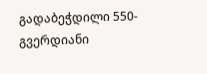გადაბეჭდილი 550-გვერდიანი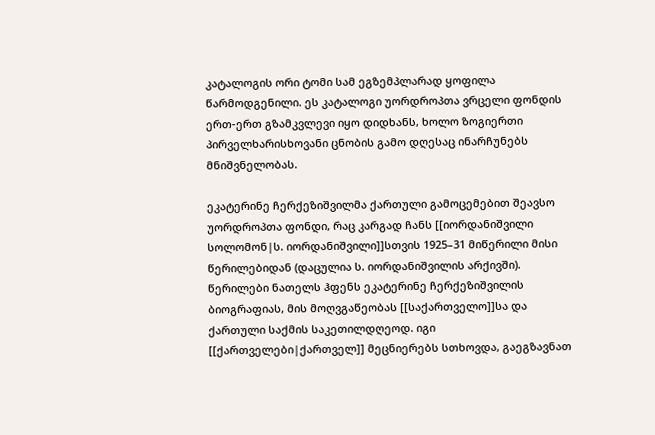კატალოგის ორი ტომი სამ ეგზემპლარად ყოფილა წარმოდგენილი. ეს კატალოგი უორდროპთა ვრცელი ფონდის ერთ-ერთ გზამკვლევი იყო დიდხანს, ხოლო ზოგიერთი პირველხარისხოვანი ცნობის გამო დღესაც ინარჩუნებს მნიშვნელობას.

ეკატერინე ჩერქეზიშვილმა ქართული გამოცემებით შეავსო უორდროპთა ფონდი, რაც კარგად ჩანს [[იორდანიშვილი სოლომონ|ს. იორდანიშვილი]]სთვის 1925–31 მიწერილი მისი წერილებიდან (დაცულია ს. იორდანიშვილის არქივში). წერილები ნათელს ჰფენს ეკატერინე ჩერქეზიშვილის ბიოგრაფიას, მის მოღვგაწეობას [[საქართველო]]სა და ქართული საქმის საკეთილდღეოდ. იგი [[ქართველები|ქართველ]] მეცნიერებს სთხოვდა, გაეგზავნათ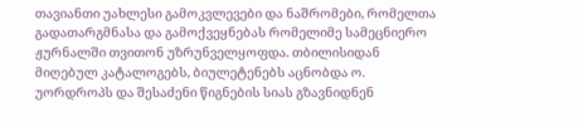თავიანთი უახლესი გამოკვლევები და ნაშრომები, რომელთა გადათარგმნასა და გამოქვეყნებას რომელიმე სამეცნიერო ჟურნალში თვითონ უზრუნველყოფდა. თბილისიდან მიღებულ კატალოგებს, ბიულეტენებს აცნობდა ო. უორდროპს და შესაძენი წიგნების სიას გზავნიდნენ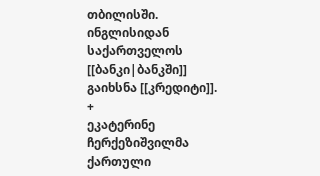თბილისში. ინგლისიდან საქართველოს [[ბანკი|ბანკში]] გაიხსნა [[კრედიტი]].
+
ეკატერინე ჩერქეზიშვილმა ქართული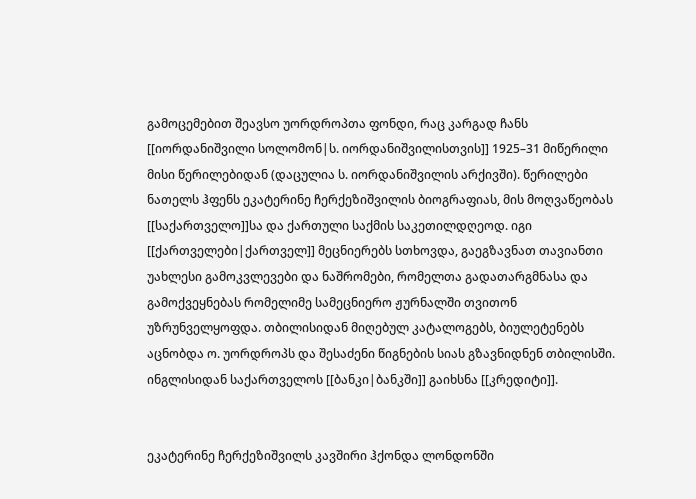გამოცემებით შეავსო უორდროპთა ფონდი, რაც კარგად ჩანს [[იორდანიშვილი სოლომონ|ს. იორდანიშვილისთვის]] 1925–31 მიწერილი მისი წერილებიდან (დაცულია ს. იორდანიშვილის არქივში). წერილები ნათელს ჰფენს ეკატერინე ჩერქეზიშვილის ბიოგრაფიას, მის მოღვაწეობას [[საქართველო]]სა და ქართული საქმის საკეთილდღეოდ. იგი [[ქართველები|ქართველ]] მეცნიერებს სთხოვდა, გაეგზავნათ თავიანთი უახლესი გამოკვლევები და ნაშრომები, რომელთა გადათარგმნასა და გამოქვეყნებას რომელიმე სამეცნიერო ჟურნალში თვითონ უზრუნველყოფდა. თბილისიდან მიღებულ კატალოგებს, ბიულეტენებს აცნობდა ო. უორდროპს და შესაძენი წიგნების სიას გზავნიდნენ თბილისში. ინგლისიდან საქართველოს [[ბანკი|ბანკში]] გაიხსნა [[კრედიტი]].


ეკატერინე ჩერქეზიშვილს კავშირი ჰქონდა ლონდონში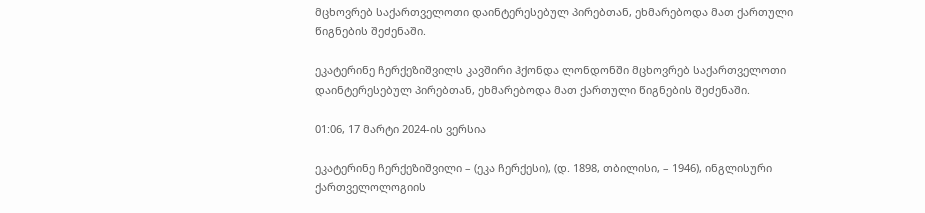მცხოვრებ საქართველოთი დაინტერესებულ პირებთან, ეხმარებოდა მათ ქართული წიგნების შეძენაში.

ეკატერინე ჩერქეზიშვილს კავშირი ჰქონდა ლონდონში მცხოვრებ საქართველოთი დაინტერესებულ პირებთან, ეხმარებოდა მათ ქართული წიგნების შეძენაში.

01:06, 17 მარტი 2024-ის ვერსია

ეკატერინე ჩერქეზიშვილი – (ეკა ჩერქესი), (დ. 1898, თბილისი, – 1946), ინგლისური ქართველოლოგიის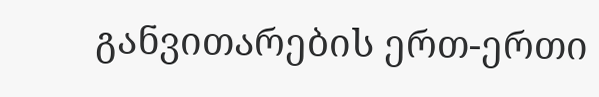განვითარების ერთ-ერთი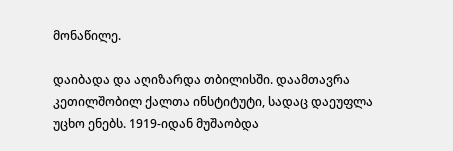მონაწილე.

დაიბადა და აღიზარდა თბილისში. დაამთავრა კეთილშობილ ქალთა ინსტიტუტი, სადაც დაეუფლა უცხო ენებს. 1919-იდან მუშაობდა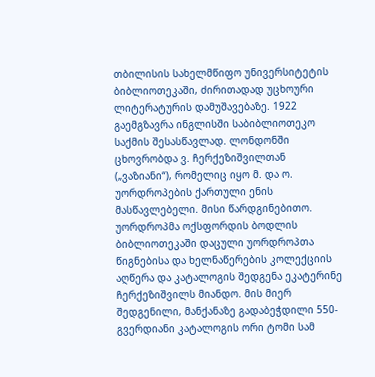თბილისის სახელმწიფო უნივერსიტეტის ბიბლიოთეკაში, ძირითადად უცხოური ლიტერატურის დამუშავებაზე. 1922 გაემგზავრა ინგლისში საბიბლიოთეკო საქმის შესასწავლად. ლონდონში ცხოვრობდა ვ. ჩერქეზიშვილთან („ვაზიანი“), რომელიც იყო მ. და ო. უორდროპების ქართული ენის მასწავლებელი. მისი წარდგინებითო. უორდროპმა ოქსფორდის ბოდლის ბიბლიოთეკაში დაცული უორდროპთა წიგნებისა და ხელნაწერების კოლექციის აღწერა და კატალოგის შედგენა ეკატერინე ჩერქეზიშვილს მიანდო. მის მიერ შედგენილი, მანქანაზე გადაბეჭდილი 550-გვერდიანი კატალოგის ორი ტომი სამ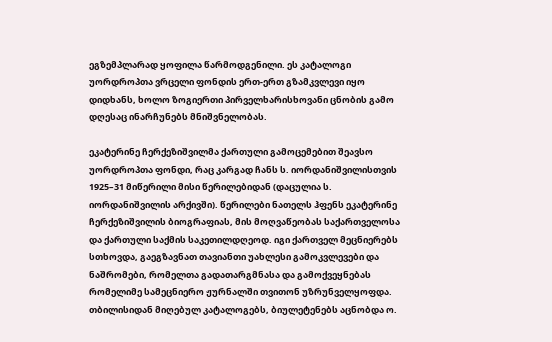ეგზემპლარად ყოფილა წარმოდგენილი. ეს კატალოგი უორდროპთა ვრცელი ფონდის ერთ-ერთ გზამკვლევი იყო დიდხანს, ხოლო ზოგიერთი პირველხარისხოვანი ცნობის გამო დღესაც ინარჩუნებს მნიშვნელობას.

ეკატერინე ჩერქეზიშვილმა ქართული გამოცემებით შეავსო უორდროპთა ფონდი, რაც კარგად ჩანს ს. იორდანიშვილისთვის 1925–31 მიწერილი მისი წერილებიდან (დაცულია ს. იორდანიშვილის არქივში). წერილები ნათელს ჰფენს ეკატერინე ჩერქეზიშვილის ბიოგრაფიას, მის მოღვაწეობას საქართველოსა და ქართული საქმის საკეთილდღეოდ. იგი ქართველ მეცნიერებს სთხოვდა, გაეგზავნათ თავიანთი უახლესი გამოკვლევები და ნაშრომები, რომელთა გადათარგმნასა და გამოქვეყნებას რომელიმე სამეცნიერო ჟურნალში თვითონ უზრუნველყოფდა. თბილისიდან მიღებულ კატალოგებს, ბიულეტენებს აცნობდა ო.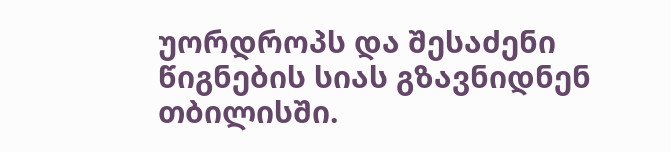უორდროპს და შესაძენი წიგნების სიას გზავნიდნენ თბილისში.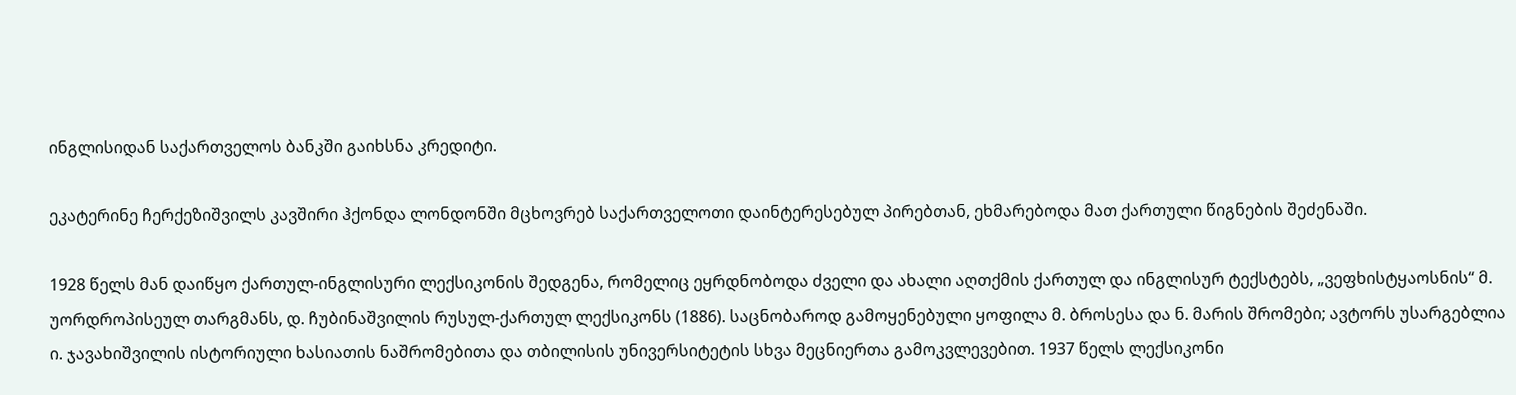ინგლისიდან საქართველოს ბანკში გაიხსნა კრედიტი.

ეკატერინე ჩერქეზიშვილს კავშირი ჰქონდა ლონდონში მცხოვრებ საქართველოთი დაინტერესებულ პირებთან, ეხმარებოდა მათ ქართული წიგნების შეძენაში.

1928 წელს მან დაიწყო ქართულ-ინგლისური ლექსიკონის შედგენა, რომელიც ეყრდნობოდა ძველი და ახალი აღთქმის ქართულ და ინგლისურ ტექსტებს, „ვეფხისტყაოსნის“ მ. უორდროპისეულ თარგმანს, დ. ჩუბინაშვილის რუსულ-ქართულ ლექსიკონს (1886). საცნობაროდ გამოყენებული ყოფილა მ. ბროსესა და ნ. მარის შრომები; ავტორს უსარგებლია ი. ჯავახიშვილის ისტორიული ხასიათის ნაშრომებითა და თბილისის უნივერსიტეტის სხვა მეცნიერთა გამოკვლევებით. 1937 წელს ლექსიკონი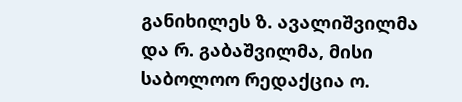განიხილეს ზ. ავალიშვილმა და რ. გაბაშვილმა, მისი საბოლოო რედაქცია ო.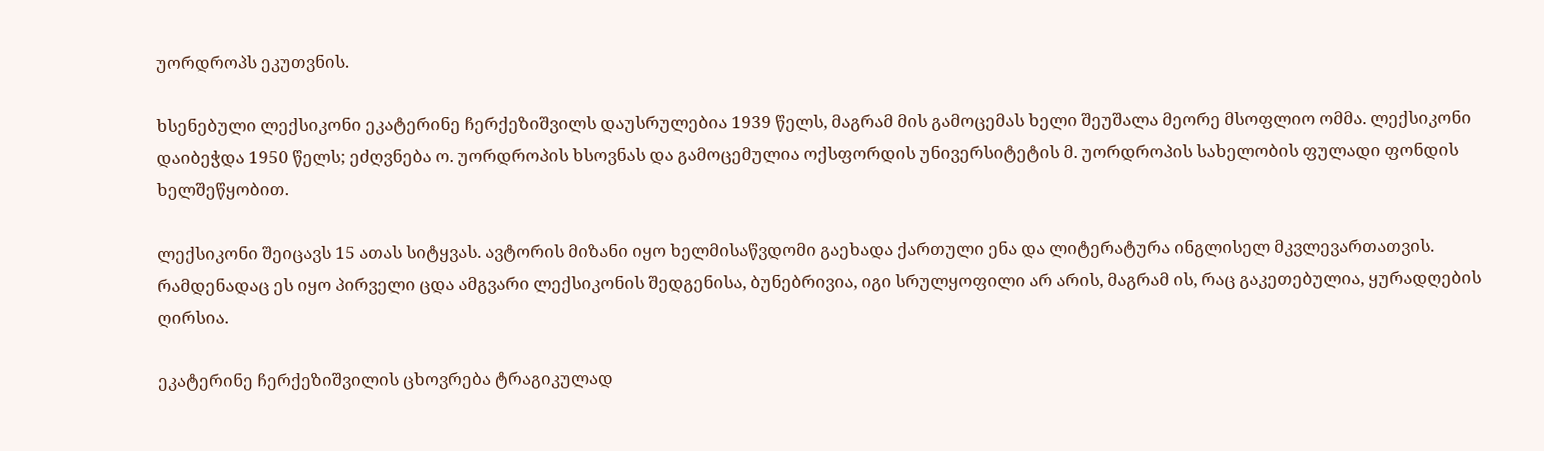უორდროპს ეკუთვნის.

ხსენებული ლექსიკონი ეკატერინე ჩერქეზიშვილს დაუსრულებია 1939 წელს, მაგრამ მის გამოცემას ხელი შეუშალა მეორე მსოფლიო ომმა. ლექსიკონი დაიბეჭდა 1950 წელს; ეძღვნება ო. უორდროპის ხსოვნას და გამოცემულია ოქსფორდის უნივერსიტეტის მ. უორდროპის სახელობის ფულადი ფონდის ხელშეწყობით.

ლექსიკონი შეიცავს 15 ათას სიტყვას. ავტორის მიზანი იყო ხელმისაწვდომი გაეხადა ქართული ენა და ლიტერატურა ინგლისელ მკვლევართათვის. რამდენადაც ეს იყო პირველი ცდა ამგვარი ლექსიკონის შედგენისა, ბუნებრივია, იგი სრულყოფილი არ არის, მაგრამ ის, რაც გაკეთებულია, ყურადღების ღირსია.

ეკატერინე ჩერქეზიშვილის ცხოვრება ტრაგიკულად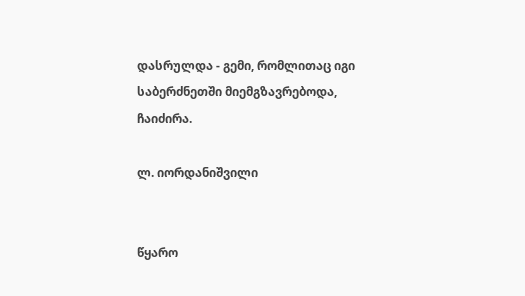დასრულდა - გემი, რომლითაც იგი საბერძნეთში მიემგზავრებოდა, ჩაიძირა.

ლ. იორდანიშვილი


წყარო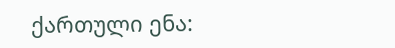ქართული ენა: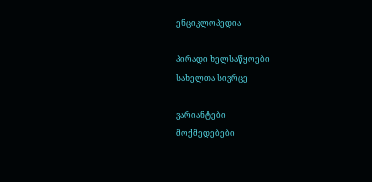ენციკლოპედია

პირადი ხელსაწყოები
სახელთა სივრცე

ვარიანტები
მოქმედებები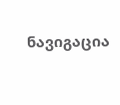ნავიგაცია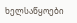ხელსაწყოები